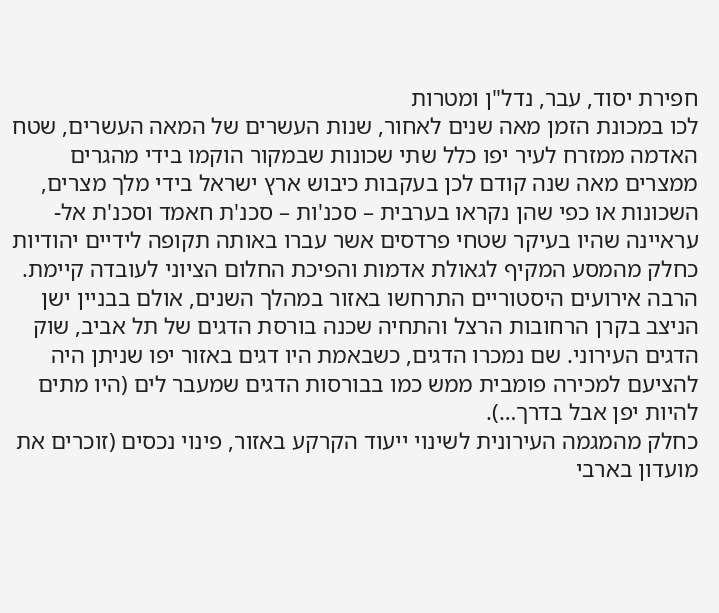חפירת יסוד, עבר, נדל"ן ומטרות
לכו במכונת הזמן מאה שנים לאחור, שנות העשרים של המאה העשרים, שטח האדמה ממזרח לעיר יפו כלל שתי שכונות שבמקור הוקמו בידי מהגרים ממצרים מאה שנה קודם לכן בעקבות כיבוש ארץ ישראל בידי מלך מצרים, השכונות או כפי שהן נקראו בערבית – סכנ'ות – סכנ'ת חאמד וסכנ'ת אל-עראיינה שהיו בעיקר שטחי פרדסים אשר עברו באותה תקופה לידיים יהודיות כחלק מהמסע המקיף לגאולת אדמות והפיכת החלום הציוני לעובדה קיימת.
הרבה אירועים היסטוריים התרחשו באזור במהלך השנים, אולם בבניין ישן הניצב בקרן הרחובות הרצל והתחיה שכנה בורסת הדגים של תל אביב, שוק הדגים העירוני. שם נמכרו הדגים, כשבאמת היו דגים באזור יפו שניתן היה להציעם למכירה פומבית ממש כמו בבורסות הדגים שמעבר לים (היו מתים להיות יפן אבל בדרך…).
כחלק מהמגמה העירונית לשינוי ייעוד הקרקע באזור, פינוי נכסים (זוכרים את מועדון בארבי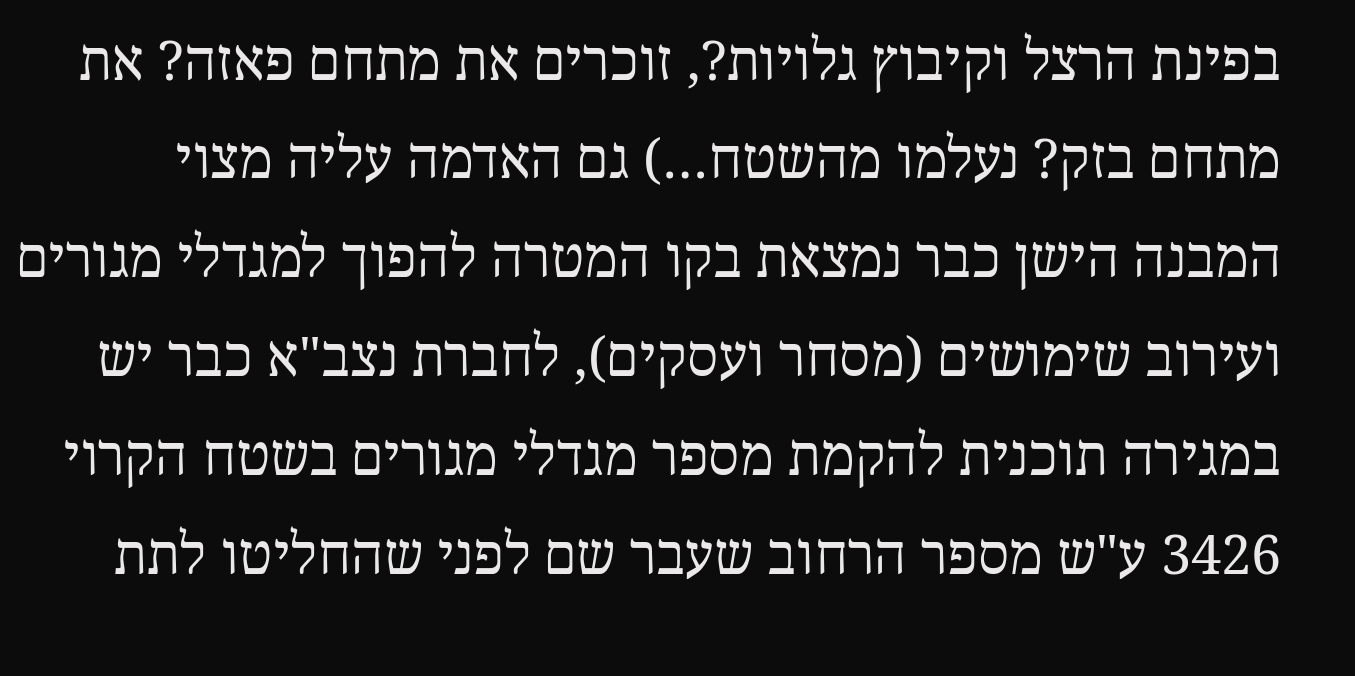בפינת הרצל וקיבוץ גלויות?, זוכרים את מתחם פאזה? את מתחם בזק? נעלמו מהשטח…) גם האדמה עליה מצוי המבנה הישן כבר נמצאת בקו המטרה להפוך למגדלי מגורים ועירוב שימושים (מסחר ועסקים), לחברת נצב"א כבר יש במגירה תוכנית להקמת מספר מגדלי מגורים בשטח הקרוי 3426 ע"ש מספר הרחוב שעבר שם לפני שהחליטו לתת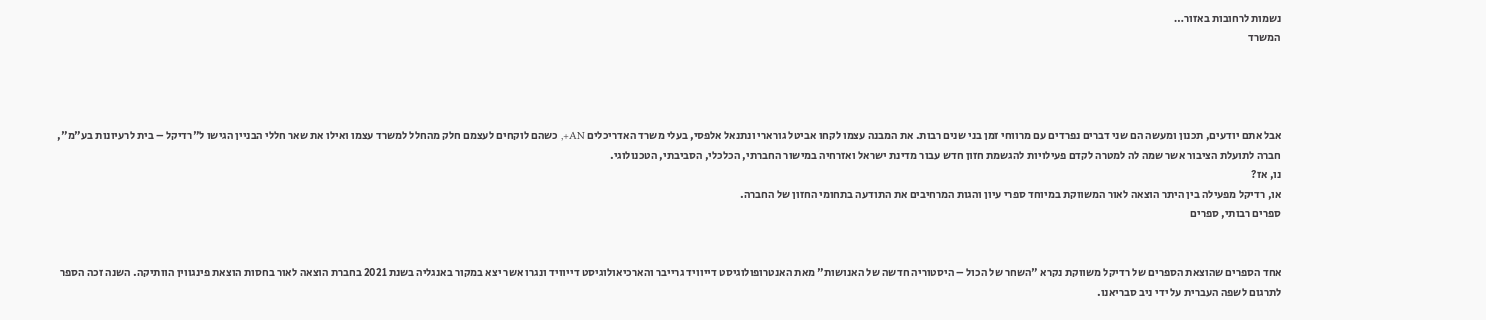נשמות לרחובות באזור…
המשרד




אבל אתם יודעים, תכנון ומעשה הם שני דברים נפרדים עם מרווחי זמן בני שנים רבות. את המבנה עצמו לקחו אביטל גורארי ונתנאל אלפסי, בעלי משרד האדריכלים AN+, כשהם לוקחים לעצמם חלק מהחלל למשרד עצמו ואילו את שאר חללי הבניין הגישו ל"רדיקל – בית לרעיונות בע"מ", חברה לתועלת הציבור אשר שמה לה למטרה לקדם פעילויות להגשמת חזון חדש עבור מדינת ישראל ואזרחיה במישור החברתי, הכלכלי, הסביבתי, הטכנולוגי.
נו, אז?
או, רדיקל מפעילה בין היתר הוצאה לאור המשווקת במיוחד ספרי עיון והגות המרחיבים את התודעה בתחומי החזון של החברה.
ספרים רבותי, ספרים


אחד הספרים שהוצאת הספרים של רדיקל משווקת נקרא "השחר של הכול – היסטוריה חדשה של האנושות" מאת האנטרופולוגיסט דייוויד גרייבר והארכיאולוגיסט דייוויד ונגרו אשר יצא במקור באנגליה בשנת 2021 בחברת הוצאה לאור בחסות הוצאת פינגווין הוותיקה. השנה זכה הספר לתרגום לשפה העברית על ידי ניב סבריאנו.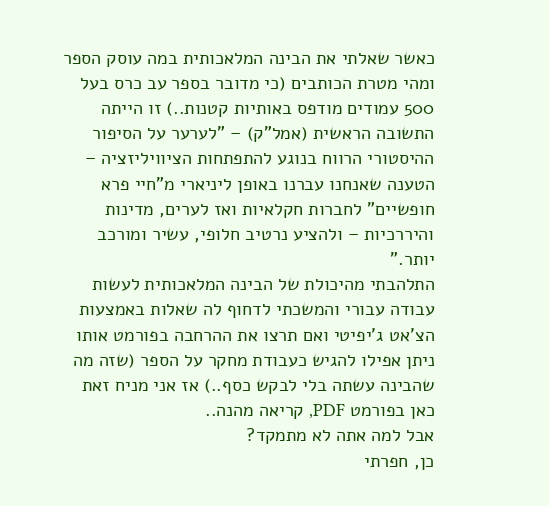כאשר שאלתי את הבינה המלאכותית במה עוסק הספר ומהי מטרת הכותבים (כי מדובר בספר עב כרס בעל 500 עמודים מודפס באותיות קטנות..) זו הייתה התשובה הראשית (אמל"ק) – "לערער על הסיפור ההיסטורי הרווח בנוגע להתפתחות הציוויליזציה – הטענה שאנחנו עברנו באופן ליניארי מ"חיי פרא חופשיים" לחברות חקלאיות ואז לערים, מדינות והיררכיות – ולהציע נרטיב חלופי, עשיר ומורכב יותר."
התלהבתי מהיכולת של הבינה המלאכותית לעשות עבודה עבורי והמשכתי לדחוף לה שאלות באמצעות הצ'אט ג'יפיטי ואם תרצו את ההרחבה בפורמט אותו ניתן אפילו להגיש כעבודת מחקר על הספר (שזה מה שהבינה עשתה בלי לבקש כסף..) אז אני מניח זאת כאן בפורמט PDF, קריאה מהנה..
אבל למה אתה לא מתמקד?
כן, חפרתי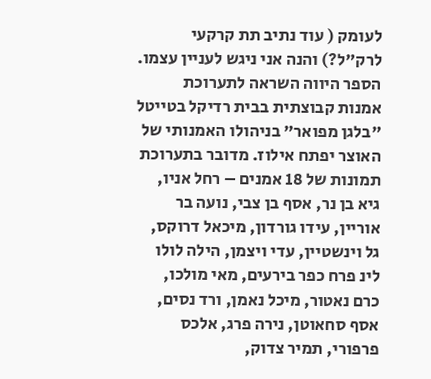לעומק ( עוד נתיב תת קרקעי לרק"ל?) והנה אני ניגש לעניין עצמו. הספר היווה השראה לתערוכת אמנות קבוצתית בבית רדיקל בטייטל "בלגן מפואר" בניהולו האמנותי של האוצר יפתח אילוז. מדובר בתערוכת תמונות של 18 אמנים – רחל אניו, גיא בן נר, אסף בן צבי, נועה בר אוריין, עידו גורדון, מיכאל דרוקס, גל וינשטיין, עדי ויצמן, הילה לולו לינ פרח כפר בירעים, מאי מולכו, כרם נאטור, מיכל נאמן, ורד נסים, אסף סחאוטן, נירה פרג, אלכס פרפורי, תמיר צדוק,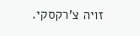זויה צ'רקסקי.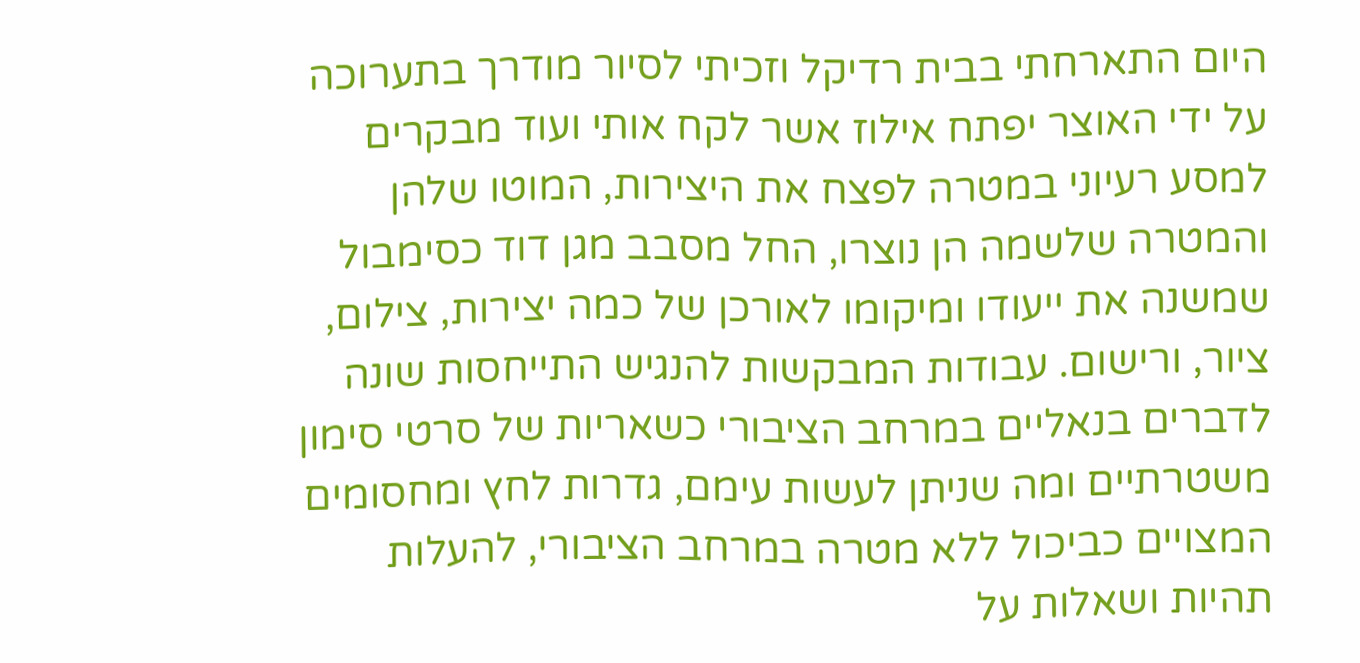היום התארחתי בבית רדיקל וזכיתי לסיור מודרך בתערוכה על ידי האוצר יפתח אילוז אשר לקח אותי ועוד מבקרים למסע רעיוני במטרה לפצח את היצירות, המוטו שלהן והמטרה שלשמה הן נוצרו, החל מסבב מגן דוד כסימבול שמשנה את ייעודו ומיקומו לאורכן של כמה יצירות, צילום, ציור, ורישום. עבודות המבקשות להנגיש התייחסות שונה לדברים בנאליים במרחב הציבורי כשאריות של סרטי סימון משטרתיים ומה שניתן לעשות עימם, גדרות לחץ ומחסומים המצויים כביכול ללא מטרה במרחב הציבורי, להעלות תהיות ושאלות על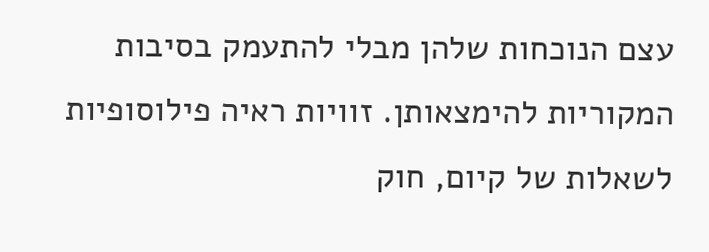עצם הנוכחות שלהן מבלי להתעמק בסיבות המקוריות להימצאותן. זוויות ראיה פילוסופיות לשאלות של קיום, חוק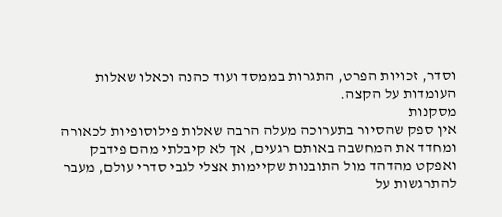וסדר, זכויות הפרט, התגרות בממסד ועוד כהנה וכאלו שאלות העומדות על הקצה.
מסקנות
אין ספק שהסיור בתערוכה מעלה הרבה שאלות פילוסופיות לכאורה ומחדד את המחשבה באותם רגעים, אך לא קיבלתי מהם פידבק ואפקט מהדהד מול התובנות שקיימות אצלי לגבי סדרי עולם, מעבר להתרגשות על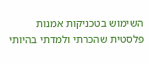השימוש בטכניקות אמנות פלסטית שהכרתי ולמדתי בהיותי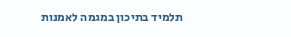תלמיד בתיכון במגמה לאמנות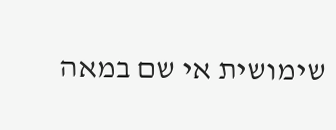שימושית אי שם במאה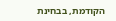הקודמת, בבחינת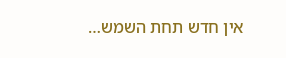אין חדש תחת השמש…